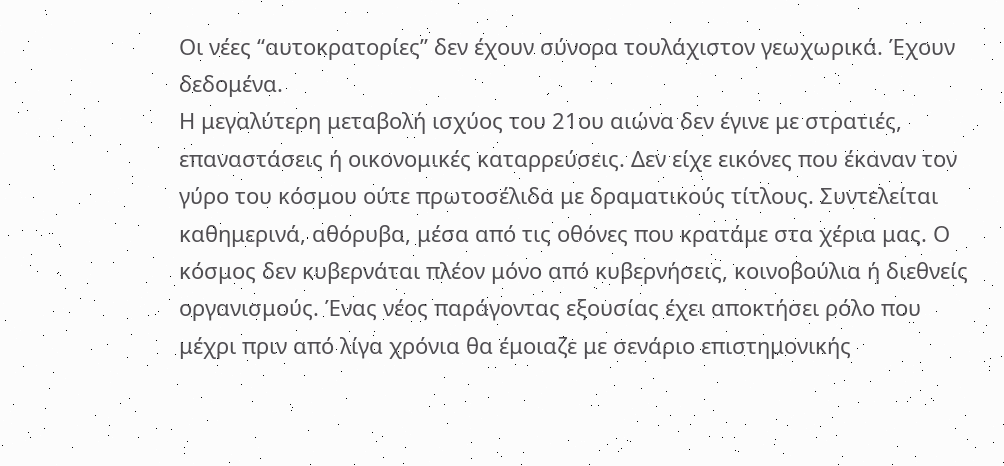Οι νέες “αυτοκρατορίες” δεν έχουν σύνορα τουλάχιστον γεωχωρικά. Έχουν δεδομένα.
Η μεγαλύτερη μεταβολή ισχύος του 21ου αιώνα δεν έγινε με στρατιές, επαναστάσεις ή οικονομικές καταρρεύσεις. Δεν είχε εικόνες που έκαναν τον γύρο του κόσμου ούτε πρωτοσέλιδα με δραματικούς τίτλους. Συντελείται καθημερινά, αθόρυβα, μέσα από τις οθόνες που κρατάμε στα χέρια μας. Ο κόσμος δεν κυβερνάται πλέον μόνο από κυβερνήσεις, κοινοβούλια ή διεθνείς οργανισμούς. Ένας νέος παράγοντας εξουσίας έχει αποκτήσει ρόλο που μέχρι πριν από λίγα χρόνια θα έμοιαζε με σενάριο επιστημονικής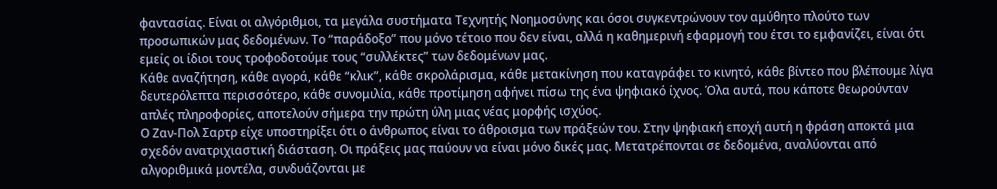φαντασίας. Είναι οι αλγόριθμοι, τα μεγάλα συστήματα Τεχνητής Νοημοσύνης και όσοι συγκεντρώνουν τον αμύθητο πλούτο των προσωπικών μας δεδομένων. Το “παράδοξο” που μόνο τέτοιο που δεν είναι, αλλά η καθημερινή εφαρμογή του έτσι το εμφανίζει, είναι ότι εμείς οι ίδιοι τους τροφοδοτούμε τους “συλλέκτες” των δεδομένων μας.
Κάθε αναζήτηση, κάθε αγορά, κάθε “κλικ”, κάθε σκρολάρισμα, κάθε μετακίνηση που καταγράφει το κινητό, κάθε βίντεο που βλέπουμε λίγα δευτερόλεπτα περισσότερο, κάθε συνομιλία, κάθε προτίμηση αφήνει πίσω της ένα ψηφιακό ίχνος. Όλα αυτά, που κάποτε θεωρούνταν απλές πληροφορίες, αποτελούν σήμερα την πρώτη ύλη μιας νέας μορφής ισχύος.
Ο Ζαν-Πολ Σαρτρ είχε υποστηρίξει ότι ο άνθρωπος είναι το άθροισμα των πράξεών του. Στην ψηφιακή εποχή αυτή η φράση αποκτά μια σχεδόν ανατριχιαστική διάσταση. Οι πράξεις μας παύουν να είναι μόνο δικές μας. Μετατρέπονται σε δεδομένα, αναλύονται από αλγοριθμικά μοντέλα, συνδυάζονται με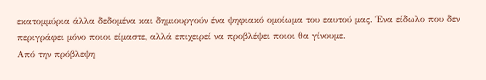εκατομμύρια άλλα δεδομένα και δημιουργούν ένα ψηφιακό ομοίωμα του εαυτού μας. Ένα είδωλο που δεν περιγράφει μόνο ποιοι είμαστε, αλλά επιχειρεί να προβλέψει ποιοι θα γίνουμε.
Από την πρόβλεψη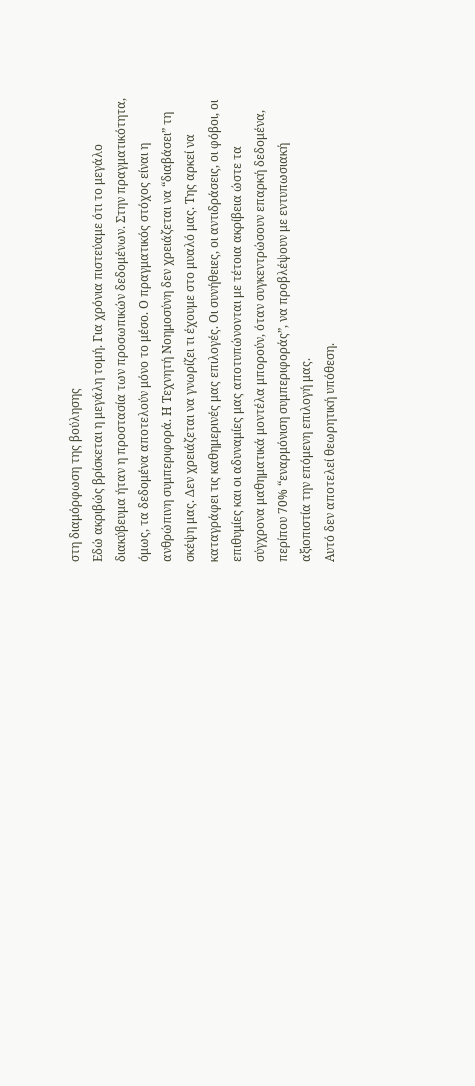στη διαμόρφωση της βούλησης
Εδώ ακριβώς βρίσκεται η μεγάλη τομή. Για χρόνια πιστεύαμε ότι το μεγάλο διακύβευμα ήταν η προστασία των προσωπικών δεδομένων. Στην πραγματικότητα, όμως, τα δεδομένα αποτελούν μόνο το μέσο. Ο πραγματικός στόχος είναι η ανθρώπινη συμπεριφορά. Η Τεχνητή Νοημοσύνη δεν χρειάζεται να “διαβάσει” τη σκέψη μας. Δεν χρειάζεται να γνωρίζει τι έχουμε στο μυαλό μας. Της αρκεί να καταγράφει τις καθημερινές μας επιλογές. Οι συνήθειες, οι αντιδράσεις, οι φόβοι, οι επιθυμίες και οι αδυναμίες μας αποτυπώνονται με τέτοια ακρίβεια ώστε τα σύγχρονα μαθηματικά μοντέλα μπορούν, όταν συγκεντρώσουν επαρκή δεδομένα, περίπου 70% “εναρμόνιση συμπεριφοράς”, να προβλέψουν με εντυπωσιακή αξιοπιστία την επόμενη επιλογή μας.
Αυτό δεν αποτελεί θεωρητική υπόθεση.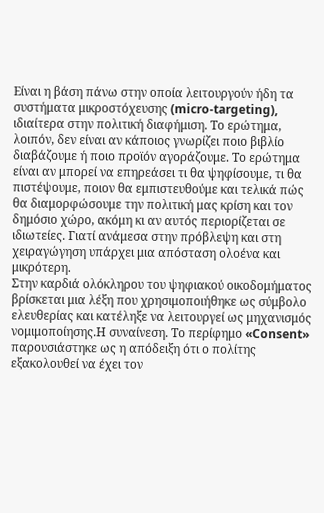Είναι η βάση πάνω στην οποία λειτουργούν ήδη τα συστήματα μικροστόχευσης (micro-targeting), ιδιαίτερα στην πολιτική διαφήμιση. Το ερώτημα, λοιπόν, δεν είναι αν κάποιος γνωρίζει ποιο βιβλίο διαβάζουμε ή ποιο προϊόν αγοράζουμε. Το ερώτημα είναι αν μπορεί να επηρεάσει τι θα ψηφίσουμε, τι θα πιστέψουμε, ποιον θα εμπιστευθούμε και τελικά πώς θα διαμορφώσουμε την πολιτική μας κρίση και τον δημόσιο χώρο, ακόμη κι αν αυτός περιορίζεται σε ιδιωτείες. Γιατί ανάμεσα στην πρόβλεψη και στη χειραγώγηση υπάρχει μια απόσταση ολοένα και μικρότερη.
Στην καρδιά ολόκληρου του ψηφιακού οικοδομήματος βρίσκεται μια λέξη που χρησιμοποιήθηκε ως σύμβολο ελευθερίας και κατέληξε να λειτουργεί ως μηχανισμός νομιμοποίησης.Η συναίνεση. Το περίφημο «Consent» παρουσιάστηκε ως η απόδειξη ότι ο πολίτης εξακολουθεί να έχει τον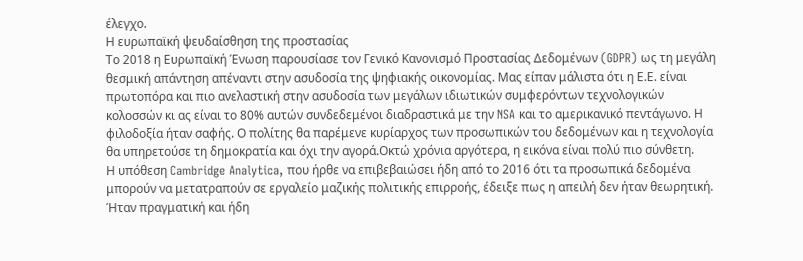έλεγχο.
Η ευρωπαϊκή ψευδαίσθηση της προστασίας
Το 2018 η Ευρωπαϊκή Ένωση παρουσίασε τον Γενικό Κανονισμό Προστασίας Δεδομένων (GDPR) ως τη μεγάλη θεσμική απάντηση απέναντι στην ασυδοσία της ψηφιακής οικονομίας. Μας είπαν μάλιστα ότι η Ε.Ε. είναι πρωτοπόρα και πιο ανελαστική στην ασυδοσία των μεγάλων ιδιωτικών συμφερόντων τεχνολογικών κολοσσών κι ας είναι το 80% αυτών συνδεδεμένοι διαδραστικά με την NSA και το αμερικανικό πεντάγωνο. Η φιλοδοξία ήταν σαφής. Ο πολίτης θα παρέμενε κυρίαρχος των προσωπικών του δεδομένων και η τεχνολογία θα υπηρετούσε τη δημοκρατία και όχι την αγορά.Οκτώ χρόνια αργότερα, η εικόνα είναι πολύ πιο σύνθετη.
Η υπόθεση Cambridge Analytica, που ήρθε να επιβεβαιώσει ήδη από το 2016 ότι τα προσωπικά δεδομένα μπορούν να μετατραπούν σε εργαλείο μαζικής πολιτικής επιρροής, έδειξε πως η απειλή δεν ήταν θεωρητική. Ήταν πραγματική και ήδη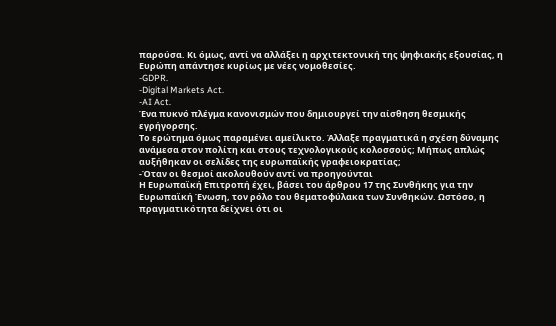παρούσα. Κι όμως, αντί να αλλάξει η αρχιτεκτονική της ψηφιακής εξουσίας, η Ευρώπη απάντησε κυρίως με νέες νομοθεσίες.
-GDPR.
-Digital Markets Act.
-AI Act.
Ένα πυκνό πλέγμα κανονισμών που δημιουργεί την αίσθηση θεσμικής εγρήγορσης.
Το ερώτημα όμως παραμένει αμείλικτο. Άλλαξε πραγματικά η σχέση δύναμης ανάμεσα στον πολίτη και στους τεχνολογικούς κολοσσούς; Μήπως απλώς αυξήθηκαν οι σελίδες της ευρωπαϊκής γραφειοκρατίας;
-Όταν οι θεσμοί ακολουθούν αντί να προηγούνται
Η Ευρωπαϊκή Επιτροπή έχει, βάσει του άρθρου 17 της Συνθήκης για την Ευρωπαϊκή Ένωση, τον ρόλο του θεματοφύλακα των Συνθηκών. Ωστόσο, η πραγματικότητα δείχνει ότι οι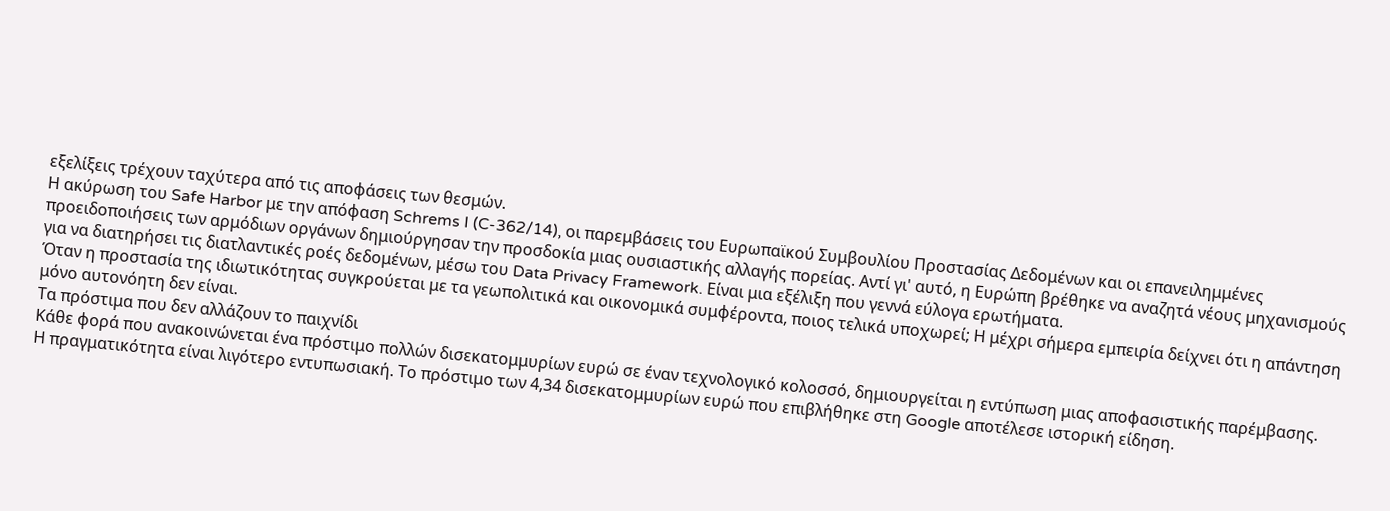εξελίξεις τρέχουν ταχύτερα από τις αποφάσεις των θεσμών.
Η ακύρωση του Safe Harbor με την απόφαση Schrems I (C-362/14), οι παρεμβάσεις του Ευρωπαϊκού Συμβουλίου Προστασίας Δεδομένων και οι επανειλημμένες προειδοποιήσεις των αρμόδιων οργάνων δημιούργησαν την προσδοκία μιας ουσιαστικής αλλαγής πορείας. Αντί γι' αυτό, η Ευρώπη βρέθηκε να αναζητά νέους μηχανισμούς για να διατηρήσει τις διατλαντικές ροές δεδομένων, μέσω του Data Privacy Framework. Είναι μια εξέλιξη που γεννά εύλογα ερωτήματα.
Όταν η προστασία της ιδιωτικότητας συγκρούεται με τα γεωπολιτικά και οικονομικά συμφέροντα, ποιος τελικά υποχωρεί; Η μέχρι σήμερα εμπειρία δείχνει ότι η απάντηση μόνο αυτονόητη δεν είναι.
Τα πρόστιμα που δεν αλλάζουν το παιχνίδι
Κάθε φορά που ανακοινώνεται ένα πρόστιμο πολλών δισεκατομμυρίων ευρώ σε έναν τεχνολογικό κολοσσό, δημιουργείται η εντύπωση μιας αποφασιστικής παρέμβασης.
Η πραγματικότητα είναι λιγότερο εντυπωσιακή. Το πρόστιμο των 4,34 δισεκατομμυρίων ευρώ που επιβλήθηκε στη Google αποτέλεσε ιστορική είδηση.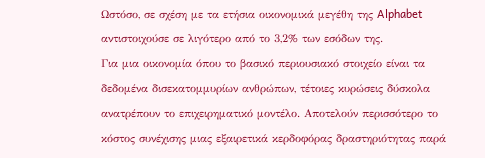Ωστόσο, σε σχέση με τα ετήσια οικονομικά μεγέθη της Alphabet αντιστοιχούσε σε λιγότερο από το 3,2% των εσόδων της.
Για μια οικονομία όπου το βασικό περιουσιακό στοιχείο είναι τα δεδομένα δισεκατομμυρίων ανθρώπων, τέτοιες κυρώσεις δύσκολα ανατρέπουν το επιχειρηματικό μοντέλο. Αποτελούν περισσότερο το κόστος συνέχισης μιας εξαιρετικά κερδοφόρας δραστηριότητας παρά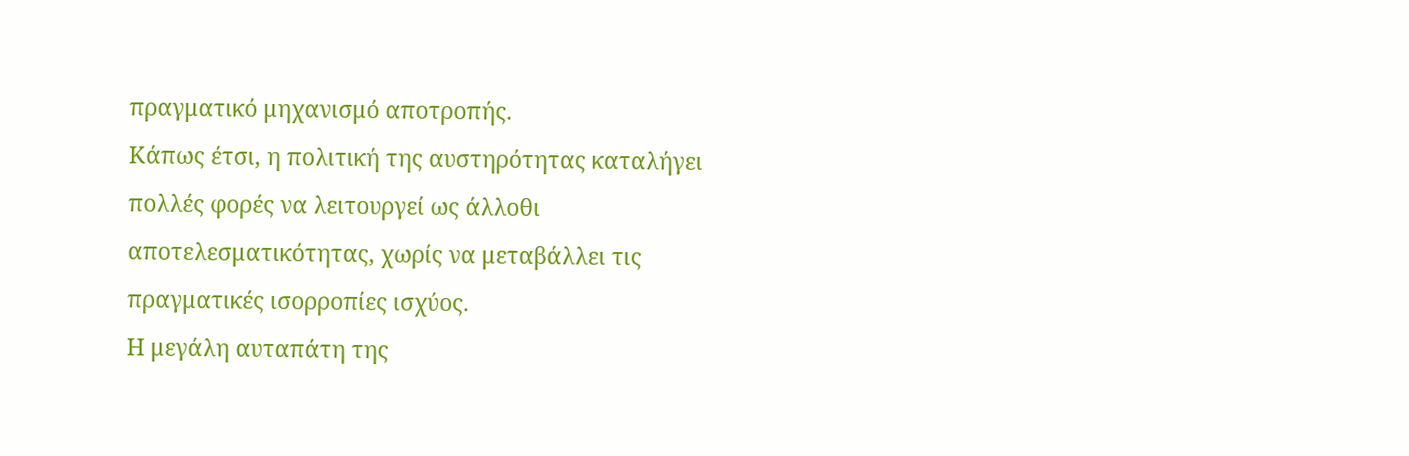πραγματικό μηχανισμό αποτροπής.
Κάπως έτσι, η πολιτική της αυστηρότητας καταλήγει πολλές φορές να λειτουργεί ως άλλοθι αποτελεσματικότητας, χωρίς να μεταβάλλει τις πραγματικές ισορροπίες ισχύος.
Η μεγάλη αυταπάτη της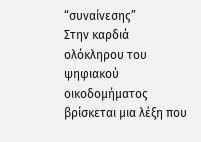“συναίνεσης”
Στην καρδιά ολόκληρου του ψηφιακού οικοδομήματος βρίσκεται μια λέξη που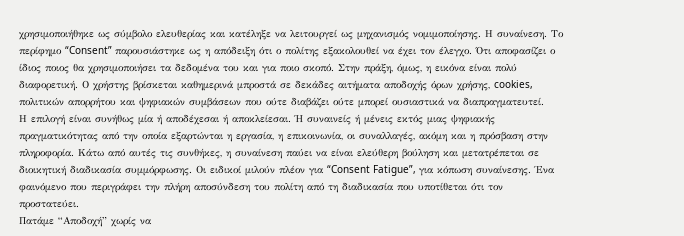χρησιμοποιήθηκε ως σύμβολο ελευθερίας και κατέληξε να λειτουργεί ως μηχανισμός νομιμοποίησης. Η συναίνεση. Το περίφημο “Consent” παρουσιάστηκε ως η απόδειξη ότι ο πολίτης εξακολουθεί να έχει τον έλεγχο. Ότι αποφασίζει ο ίδιος ποιος θα χρησιμοποιήσει τα δεδομένα του και για ποιο σκοπό. Στην πράξη, όμως, η εικόνα είναι πολύ διαφορετική. Ο χρήστης βρίσκεται καθημερινά μπροστά σε δεκάδες αιτήματα αποδοχής όρων χρήσης, cookies, πολιτικών απορρήτου και ψηφιακών συμβάσεων που ούτε διαβάζει ούτε μπορεί ουσιαστικά να διαπραγματευτεί.
Η επιλογή είναι συνήθως μία ή αποδέχεσαι ή αποκλείεσαι. Ή συναινείς ή μένεις εκτός μιας ψηφιακής πραγματικότητας από την οποία εξαρτώνται η εργασία, η επικοινωνία, οι συναλλαγές, ακόμη και η πρόσβαση στην πληροφορία. Κάτω από αυτές τις συνθήκες, η συναίνεση παύει να είναι ελεύθερη βούληση και μετατρέπεται σε διοικητική διαδικασία συμμόρφωσης. Οι ειδικοί μιλούν πλέον για “Consent Fatigue”, για κόπωση συναίνεσης. Ένα φαινόμενο που περιγράφει την πλήρη αποσύνδεση του πολίτη από τη διαδικασία που υποτίθεται ότι τον προστατεύει.
Πατάμε “Αποδοχή” χωρίς να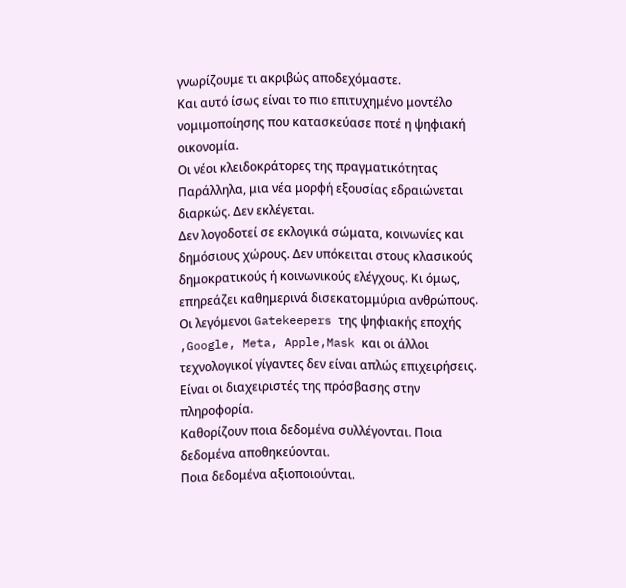γνωρίζουμε τι ακριβώς αποδεχόμαστε.
Και αυτό ίσως είναι το πιο επιτυχημένο μοντέλο νομιμοποίησης που κατασκεύασε ποτέ η ψηφιακή οικονομία.
Οι νέοι κλειδοκράτορες της πραγματικότητας
Παράλληλα, μια νέα μορφή εξουσίας εδραιώνεται διαρκώς. Δεν εκλέγεται.
Δεν λογοδοτεί σε εκλογικά σώματα, κοινωνίες και δημόσιους χώρους. Δεν υπόκειται στους κλασικούς δημοκρατικούς ή κοινωνικούς ελέγχους. Κι όμως, επηρεάζει καθημερινά δισεκατομμύρια ανθρώπους. Οι λεγόμενοι Gatekeepers της ψηφιακής εποχής ,Google, Meta, Apple,Mask και οι άλλοι τεχνολογικοί γίγαντες δεν είναι απλώς επιχειρήσεις. Είναι οι διαχειριστές της πρόσβασης στην πληροφορία.
Καθορίζουν ποια δεδομένα συλλέγονται. Ποια δεδομένα αποθηκεύονται.
Ποια δεδομένα αξιοποιούνται.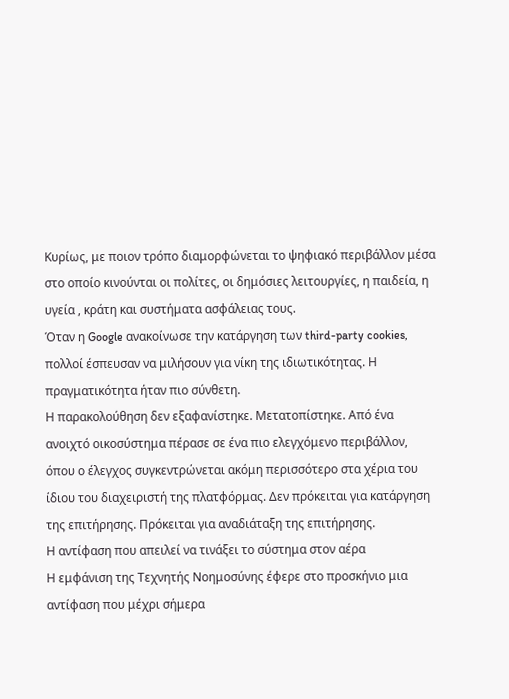Kυρίως, με ποιον τρόπο διαμορφώνεται το ψηφιακό περιβάλλον μέσα στο οποίο κινούνται οι πολίτες, οι δημόσιες λειτουργίες, η παιδεία, η υγεία , κράτη και συστήματα ασφάλειας τους.
Όταν η Google ανακοίνωσε την κατάργηση των third-party cookies, πολλοί έσπευσαν να μιλήσουν για νίκη της ιδιωτικότητας. Η πραγματικότητα ήταν πιο σύνθετη.
Η παρακολούθηση δεν εξαφανίστηκε. Μετατοπίστηκε. Από ένα ανοιχτό οικοσύστημα πέρασε σε ένα πιο ελεγχόμενο περιβάλλον, όπου ο έλεγχος συγκεντρώνεται ακόμη περισσότερο στα χέρια του ίδιου του διαχειριστή της πλατφόρμας. Δεν πρόκειται για κατάργηση της επιτήρησης. Πρόκειται για αναδιάταξη της επιτήρησης.
Η αντίφαση που απειλεί να τινάξει το σύστημα στον αέρα
Η εμφάνιση της Τεχνητής Νοημοσύνης έφερε στο προσκήνιο μια αντίφαση που μέχρι σήμερα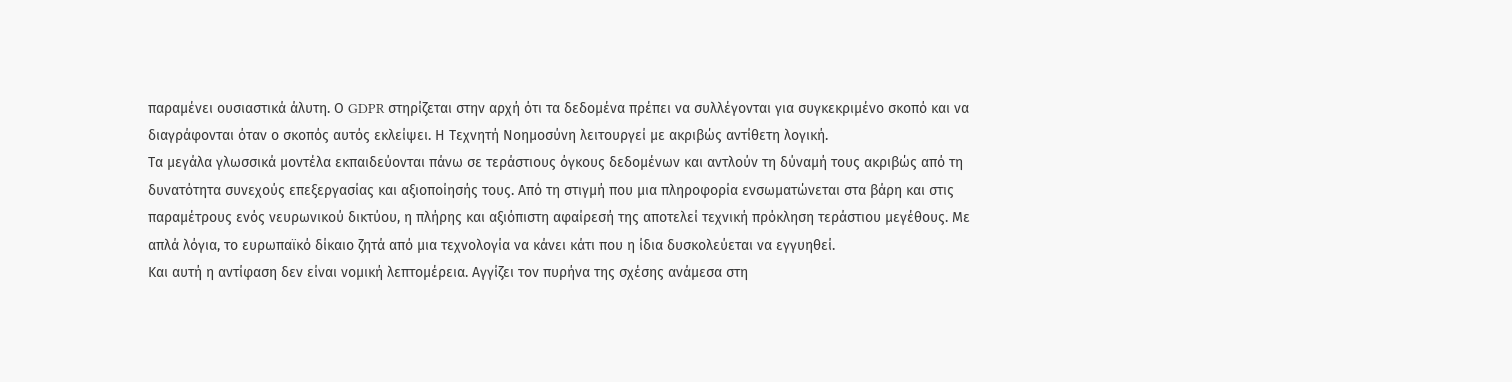παραμένει ουσιαστικά άλυτη. Ο GDPR στηρίζεται στην αρχή ότι τα δεδομένα πρέπει να συλλέγονται για συγκεκριμένο σκοπό και να διαγράφονται όταν ο σκοπός αυτός εκλείψει. Η Τεχνητή Νοημοσύνη λειτουργεί με ακριβώς αντίθετη λογική.
Τα μεγάλα γλωσσικά μοντέλα εκπαιδεύονται πάνω σε τεράστιους όγκους δεδομένων και αντλούν τη δύναμή τους ακριβώς από τη δυνατότητα συνεχούς επεξεργασίας και αξιοποίησής τους. Από τη στιγμή που μια πληροφορία ενσωματώνεται στα βάρη και στις παραμέτρους ενός νευρωνικού δικτύου, η πλήρης και αξιόπιστη αφαίρεσή της αποτελεί τεχνική πρόκληση τεράστιου μεγέθους. Με απλά λόγια, το ευρωπαϊκό δίκαιο ζητά από μια τεχνολογία να κάνει κάτι που η ίδια δυσκολεύεται να εγγυηθεί.
Και αυτή η αντίφαση δεν είναι νομική λεπτομέρεια. Αγγίζει τον πυρήνα της σχέσης ανάμεσα στη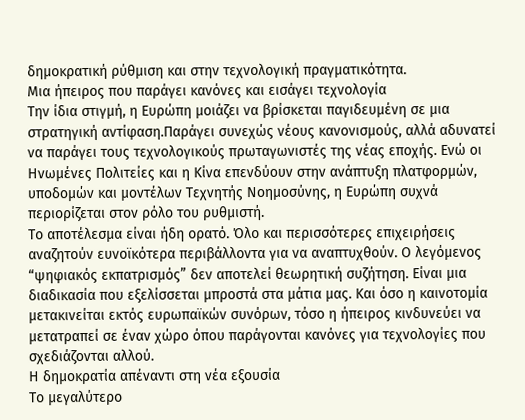δημοκρατική ρύθμιση και στην τεχνολογική πραγματικότητα.
Μια ήπειρος που παράγει κανόνες και εισάγει τεχνολογία
Την ίδια στιγμή, η Ευρώπη μοιάζει να βρίσκεται παγιδευμένη σε μια στρατηγική αντίφαση.Παράγει συνεχώς νέους κανονισμούς, αλλά αδυνατεί να παράγει τους τεχνολογικούς πρωταγωνιστές της νέας εποχής. Ενώ οι Ηνωμένες Πολιτείες και η Κίνα επενδύουν στην ανάπτυξη πλατφορμών, υποδομών και μοντέλων Τεχνητής Νοημοσύνης, η Ευρώπη συχνά περιορίζεται στον ρόλο του ρυθμιστή.
Το αποτέλεσμα είναι ήδη ορατό. Όλο και περισσότερες επιχειρήσεις αναζητούν ευνοϊκότερα περιβάλλοντα για να αναπτυχθούν. Ο λεγόμενος “ψηφιακός εκπατρισμός” δεν αποτελεί θεωρητική συζήτηση. Είναι μια διαδικασία που εξελίσσεται μπροστά στα μάτια μας. Και όσο η καινοτομία μετακινείται εκτός ευρωπαϊκών συνόρων, τόσο η ήπειρος κινδυνεύει να μετατραπεί σε έναν χώρο όπου παράγονται κανόνες για τεχνολογίες που σχεδιάζονται αλλού.
Η δημοκρατία απέναντι στη νέα εξουσία
Το μεγαλύτερο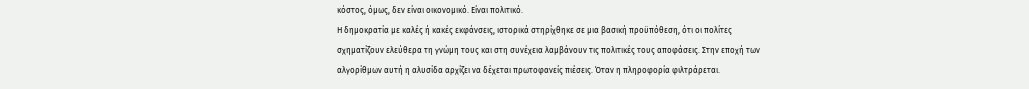κόστος, όμως, δεν είναι οικονομικό. Είναι πολιτικό.
Η δημοκρατία με καλές ή κακές εκφάνσεις, ιστορικά στηρίχθηκε σε μια βασική προϋπόθεση, ότι οι πολίτες σχηματίζουν ελεύθερα τη γνώμη τους και στη συνέχεια λαμβάνουν τις πολιτικές τους αποφάσεις. Στην εποχή των αλγορίθμων αυτή η αλυσίδα αρχίζει να δέχεται πρωτοφανείς πιέσεις. Όταν η πληροφορία φιλτράρεται.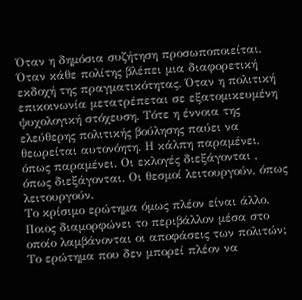Όταν η δημόσια συζήτηση προσωποποιείται. Όταν κάθε πολίτης βλέπει μια διαφορετική εκδοχή της πραγματικότητας. Όταν η πολιτική επικοινωνία μετατρέπεται σε εξατομικευμένη ψυχολογική στόχευση. Τότε η έννοια της ελεύθερης πολιτικής βούλησης παύει να θεωρείται αυτονόητη. Η κάλπη παραμένει, όπως παραμένει. Οι εκλογές διεξάγονται , όπως διεξάγονται. Οι θεσμοί λειτουργούν, όπως λειτουργούν.
Το κρίσιμο ερώτημα όμως πλέον είναι άλλο. Ποιος διαμορφώνει το περιβάλλον μέσα στο οποίο λαμβάνονται οι αποφάσεις των πολιτών;
Το ερώτημα που δεν μπορεί πλέον να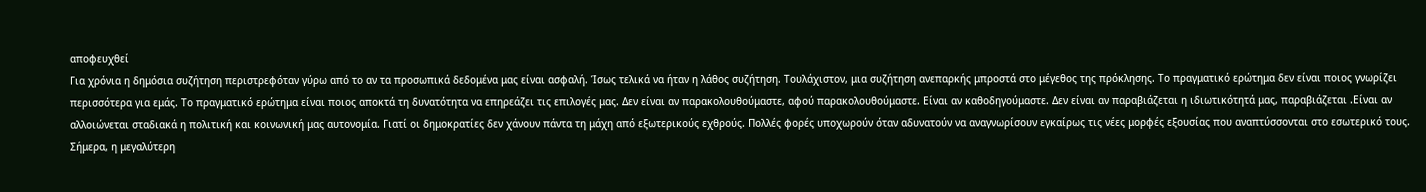αποφευχθεί
Για χρόνια η δημόσια συζήτηση περιστρεφόταν γύρω από το αν τα προσωπικά δεδομένα μας είναι ασφαλή. Ίσως τελικά να ήταν η λάθος συζήτηση. Τουλάχιστον, μια συζήτηση ανεπαρκής μπροστά στο μέγεθος της πρόκλησης. Το πραγματικό ερώτημα δεν είναι ποιος γνωρίζει περισσότερα για εμάς. Το πραγματικό ερώτημα είναι ποιος αποκτά τη δυνατότητα να επηρεάζει τις επιλογές μας. Δεν είναι αν παρακολουθούμαστε, αφού παρακολουθούμαστε. Είναι αν καθοδηγούμαστε. Δεν είναι αν παραβιάζεται η ιδιωτικότητά μας, παραβιάζεται .Είναι αν αλλοιώνεται σταδιακά η πολιτική και κοινωνική μας αυτονομία. Γιατί οι δημοκρατίες δεν χάνουν πάντα τη μάχη από εξωτερικούς εχθρούς. Πολλές φορές υποχωρούν όταν αδυνατούν να αναγνωρίσουν εγκαίρως τις νέες μορφές εξουσίας που αναπτύσσονται στο εσωτερικό τους.
Σήμερα, η μεγαλύτερη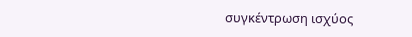συγκέντρωση ισχύος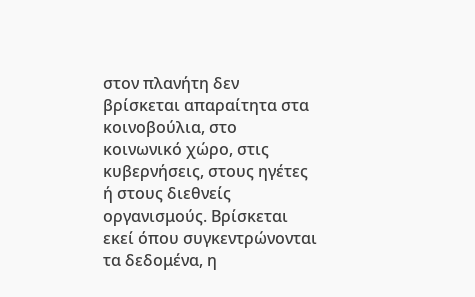στον πλανήτη δεν βρίσκεται απαραίτητα στα κοινοβούλια, στο κοινωνικό χώρο, στις κυβερνήσεις, στους ηγέτες ή στους διεθνείς οργανισμούς. Βρίσκεται εκεί όπου συγκεντρώνονται τα δεδομένα, η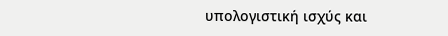υπολογιστική ισχύς και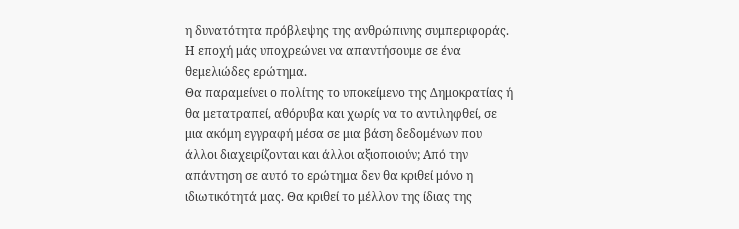η δυνατότητα πρόβλεψης της ανθρώπινης συμπεριφοράς.
Η εποχή μάς υποχρεώνει να απαντήσουμε σε ένα θεμελιώδες ερώτημα.
Θα παραμείνει ο πολίτης το υποκείμενο της Δημοκρατίας ή θα μετατραπεί, αθόρυβα και χωρίς να το αντιληφθεί, σε μια ακόμη εγγραφή μέσα σε μια βάση δεδομένων που άλλοι διαχειρίζονται και άλλοι αξιοποιούν; Από την απάντηση σε αυτό το ερώτημα δεν θα κριθεί μόνο η ιδιωτικότητά μας. Θα κριθεί το μέλλον της ίδιας της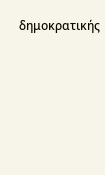δημοκρατικής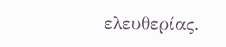ελευθερίας.